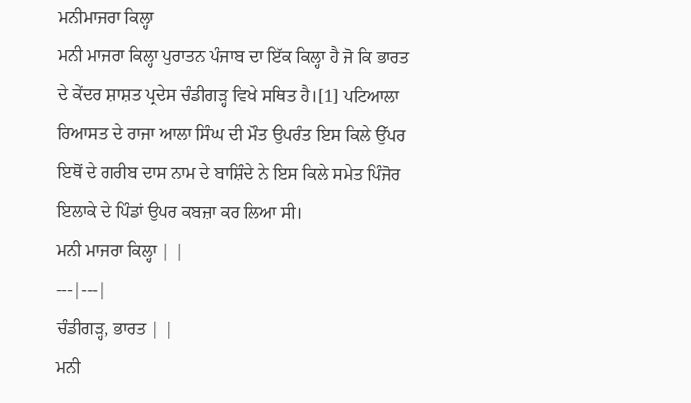ਮਨੀਮਾਜਰਾ ਕਿਲ੍ਹਾ
ਮਨੀ ਮਾਜਰਾ ਕਿਲ੍ਹਾ ਪੁਰਾਤਨ ਪੰਜਾਬ ਦਾ ਇੱਕ ਕਿਲ੍ਹਾ ਹੈ ਜੋ ਕਿ ਭਾਰਤ ਦੇ ਕੇਂਦਰ ਸ਼ਾਸ਼ਤ ਪ੍ਰਦੇਸ ਚੰਡੀਗੜ੍ਹ ਵਿਖੇ ਸਥਿਤ ਹੈ।[1] ਪਟਿਆਲਾ ਰਿਆਸਤ ਦੇ ਰਾਜਾ ਆਲਾ ਸਿੰਘ ਦੀ ਮੌਤ ਉਪਰੰਤ ਇਸ ਕਿਲੇ ਉੱਪਰ ਇਥੋਂ ਦੇ ਗਰੀਬ ਦਾਸ ਨਾਮ ਦੇ ਬਾਸ਼ਿੰਦੇ ਨੇ ਇਸ ਕਿਲੇ ਸਮੇਤ ਪਿੰਜੋਰ ਇਲਾਕੇ ਦੇ ਪਿੰਡਾਂ ਉਪਰ ਕਬਜ਼ਾ ਕਰ ਲਿਆ ਸੀ।
ਮਨੀ ਮਾਜਰਾ ਕਿਲ੍ਹਾ | |
---|---|
ਚੰਡੀਗੜ੍ਹ, ਭਾਰਤ | |
ਮਨੀ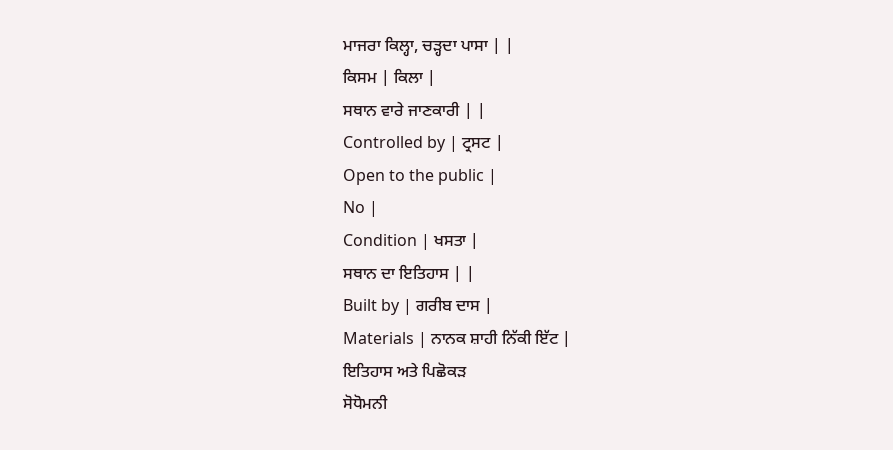ਮਾਜਰਾ ਕਿਲ੍ਹਾ, ਚੜ੍ਹਦਾ ਪਾਸਾ | |
ਕਿਸਮ | ਕਿਲਾ |
ਸਥਾਨ ਵਾਰੇ ਜਾਣਕਾਰੀ | |
Controlled by | ਟ੍ਰਸਟ |
Open to the public |
No |
Condition | ਖਸਤਾ |
ਸਥਾਨ ਦਾ ਇਤਿਹਾਸ | |
Built by | ਗਰੀਬ ਦਾਸ |
Materials | ਨਾਨਕ ਸ਼ਾਹੀ ਨਿੱਕੀ ਇੱਟ |
ਇਤਿਹਾਸ ਅਤੇ ਪਿਛੋਕੜ
ਸੋਧੋਮਨੀ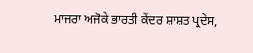ਮਾਜਰਾ ਅਜੋਕੇ ਭਾਰਤੀ ਕੇਂਦਰ ਸ਼ਾਸ਼ਤ ਪ੍ਰਦੇਸ,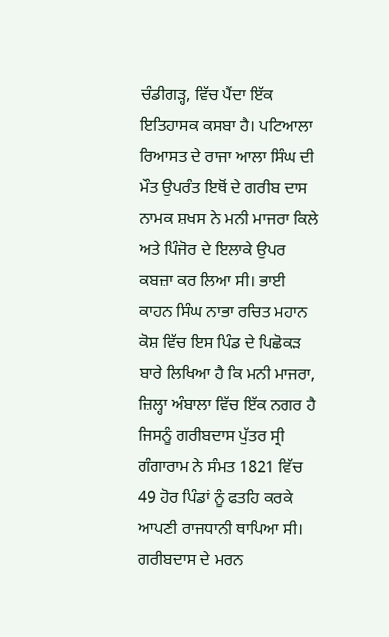ਚੰਡੀਗੜ੍ਹ, ਵਿੱਚ ਪੈਂਦਾ ਇੱਕ ਇਤਿਹਾਸਕ ਕਸਬਾ ਹੈ। ਪਟਿਆਲਾ ਰਿਆਸਤ ਦੇ ਰਾਜਾ ਆਲਾ ਸਿੰਘ ਦੀ ਮੌਤ ਉਪਰੰਤ ਇਥੋਂ ਦੇ ਗਰੀਬ ਦਾਸ ਨਾਮਕ ਸ਼ਖਸ ਨੇ ਮਨੀ ਮਾਜਰਾ ਕਿਲੇ ਅਤੇ ਪਿੰਜੋਰ ਦੇ ਇਲਾਕੇ ਉਪਰ ਕਬਜ਼ਾ ਕਰ ਲਿਆ ਸੀ। ਭਾਈ ਕਾਹਨ ਸਿੰਘ ਨਾਭਾ ਰਚਿਤ ਮਹਾਨ ਕੋਸ਼ ਵਿੱਚ ਇਸ ਪਿੰਡ ਦੇ ਪਿਛੋਕੜ ਬਾਰੇ ਲਿਖਿਆ ਹੈ ਕਿ ਮਨੀ ਮਾਜਰਾ, ਜ਼ਿਲ੍ਹਾ ਅੰਬਾਲਾ ਵਿੱਚ ਇੱਕ ਨਗਰ ਹੈ ਜਿਸਨੂੰ ਗਰੀਬਦਾਸ ਪੁੱਤਰ ਸ੍ਰੀ ਗੰਗਾਰਾਮ ਨੇ ਸੰਮਤ 1821 ਵਿੱਚ 49 ਹੋਰ ਪਿੰਡਾਂ ਨੂੰ ਫਤਹਿ ਕਰਕੇ ਆਪਣੀ ਰਾਜਧਾਨੀ ਥਾਪਿਆ ਸੀ। ਗਰੀਬਦਾਸ ਦੇ ਮਰਨ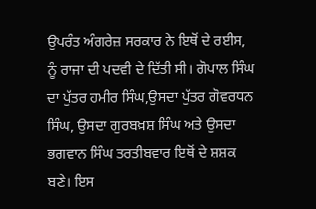ਉਪਰੰਤ ਅੰਗਰੇਜ਼ ਸਰਕਾਰ ਨੇ ਇਥੋਂ ਦੇ ਰਈਸ, ਨੂੰ ਰਾਜਾ ਦੀ ਪਦਵੀ ਦੇ ਦਿੱਤੀ ਸੀ। ਗੋਪਾਲ ਸਿੰਘ ਦਾ ਪੁੱਤਰ ਹਮੀਰ ਸਿੰਘ,ਉਸਦਾ ਪੁੱਤਰ ਗੋਵਰਧਨ ਸਿੰਘ, ਉਸਦਾ ਗੁਰਬਖ਼ਸ਼ ਸਿੰਘ ਅਤੇ ਉਸਦਾ ਭਗਵਾਨ ਸਿੰਘ ਤਰਤੀਬਵਾਰ ਇਥੋਂ ਦੇ ਸ਼ਸ਼ਕ ਬਣੇ। ਇਸ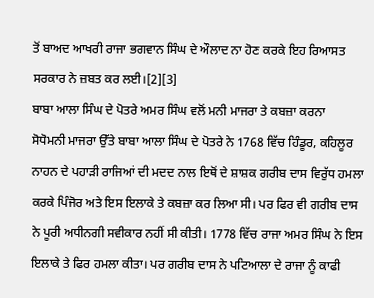ਤੋਂ ਬਾਅਦ ਆਖਰੀ ਰਾਜਾ ਭਗਵਾਨ ਸਿੰਘ ਦੇ ਔਲਾਦ ਨਾ ਹੋਣ ਕਰਕੇ ਇਹ ਰਿਆਸਤ ਸਰਕਾਰ ਨੇ ਜ਼ਬਤ ਕਰ ਲਈ।[2][3]
ਬਾਬਾ ਆਲਾ ਸਿੰਘ ਦੇ ਪੋਤਰੇ ਅਮਰ ਸਿੰਘ ਵਲੋਂ ਮਨੀ ਮਾਜਰਾ ਤੇ ਕਬਜ਼ਾ ਕਰਨਾ
ਸੋਧੋਮਨੀ ਮਾਜਰਾ ਉੱਤੇ ਬਾਬਾ ਆਲਾ ਸਿੰਘ ਦੇ ਪੋਤਰੇ ਨੇ 1768 ਵਿੱਚ ਹਿੰਡੂਰ, ਕਹਿਲੂਰ ਨਾਹਨ ਦੇ ਪਹਾੜੀ ਰਾਜਿਆਂ ਦੀ ਮਦਦ ਨਾਲ ਇਥੋਂ ਦੇ ਸ਼ਾਸ਼ਕ ਗਰੀਬ ਦਾਸ ਵਿਰੁੱਧ ਹਮਲਾ ਕਰਕੇ ਪਿੰਜੋਰ ਅਤੇ ਇਸ ਇਲਾਕੇ ਤੇ ਕਬਜ਼ਾ ਕਰ ਲਿਆ ਸੀ। ਪਰ ਫਿਰ ਵੀ ਗਰੀਬ ਦਾਸ ਨੇ ਪੂਰੀ ਅਧੀਨਗੀ ਸਵੀਕਾਰ ਨਹੀਂ ਸੀ ਕੀਤੀ। 1778 ਵਿੱਚ ਰਾਜਾ ਅਮਰ ਸਿੰਘ ਨੇ ਇਸ ਇਲਾਕੇ ਤੇ ਫਿਰ ਹਮਲਾ ਕੀਤਾ। ਪਰ ਗਰੀਬ ਦਾਸ ਨੇ ਪਟਿਆਲਾ ਦੇ ਰਾਜਾ ਨੂੰ ਕਾਫੀ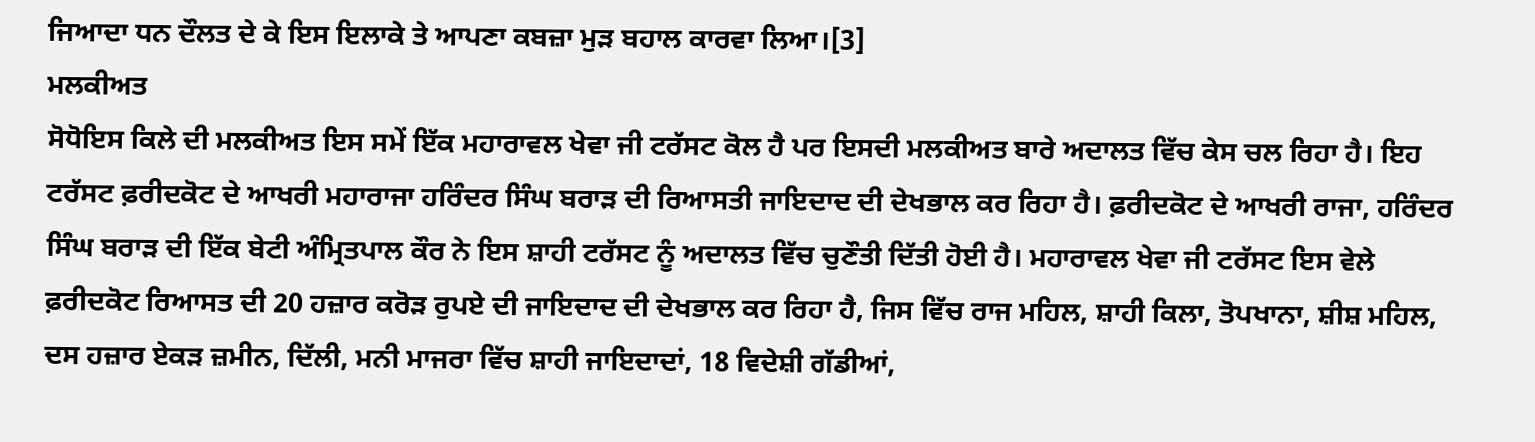ਜਿਆਦਾ ਧਨ ਦੌਲਤ ਦੇ ਕੇ ਇਸ ਇਲਾਕੇ ਤੇ ਆਪਣਾ ਕਬਜ਼ਾ ਮੁੜ ਬਹਾਲ ਕਾਰਵਾ ਲਿਆ।[3]
ਮਲਕੀਅਤ
ਸੋਧੋਇਸ ਕਿਲੇ ਦੀ ਮਲਕੀਅਤ ਇਸ ਸਮੇਂ ਇੱਕ ਮਹਾਰਾਵਲ ਖੇਵਾ ਜੀ ਟਰੱਸਟ ਕੋਲ ਹੈ ਪਰ ਇਸਦੀ ਮਲਕੀਅਤ ਬਾਰੇ ਅਦਾਲਤ ਵਿੱਚ ਕੇਸ ਚਲ ਰਿਹਾ ਹੈ। ਇਹ ਟਰੱਸਟ ਫ਼ਰੀਦਕੋਟ ਦੇ ਆਖਰੀ ਮਹਾਰਾਜਾ ਹਰਿੰਦਰ ਸਿੰਘ ਬਰਾੜ ਦੀ ਰਿਆਸਤੀ ਜਾਇਦਾਦ ਦੀ ਦੇਖਭਾਲ ਕਰ ਰਿਹਾ ਹੈ। ਫ਼ਰੀਦਕੋਟ ਦੇ ਆਖਰੀ ਰਾਜਾ, ਹਰਿੰਦਰ ਸਿੰਘ ਬਰਾੜ ਦੀ ਇੱਕ ਬੇਟੀ ਅੰਮ੍ਰਿਤਪਾਲ ਕੌਰ ਨੇ ਇਸ ਸ਼ਾਹੀ ਟਰੱਸਟ ਨੂੰ ਅਦਾਲਤ ਵਿੱਚ ਚੁਣੌਤੀ ਦਿੱਤੀ ਹੋਈ ਹੈ। ਮਹਾਰਾਵਲ ਖੇਵਾ ਜੀ ਟਰੱਸਟ ਇਸ ਵੇਲੇ ਫ਼ਰੀਦਕੋਟ ਰਿਆਸਤ ਦੀ 20 ਹਜ਼ਾਰ ਕਰੋੜ ਰੁਪਏ ਦੀ ਜਾਇਦਾਦ ਦੀ ਦੇਖਭਾਲ ਕਰ ਰਿਹਾ ਹੈ, ਜਿਸ ਵਿੱਚ ਰਾਜ ਮਹਿਲ, ਸ਼ਾਹੀ ਕਿਲਾ, ਤੋਪਖਾਨਾ, ਸ਼ੀਸ਼ ਮਹਿਲ, ਦਸ ਹਜ਼ਾਰ ਏਕੜ ਜ਼ਮੀਨ, ਦਿੱਲੀ, ਮਨੀ ਮਾਜਰਾ ਵਿੱਚ ਸ਼ਾਹੀ ਜਾਇਦਾਦਾਂ, 18 ਵਿਦੇਸ਼ੀ ਗੱਡੀਆਂ,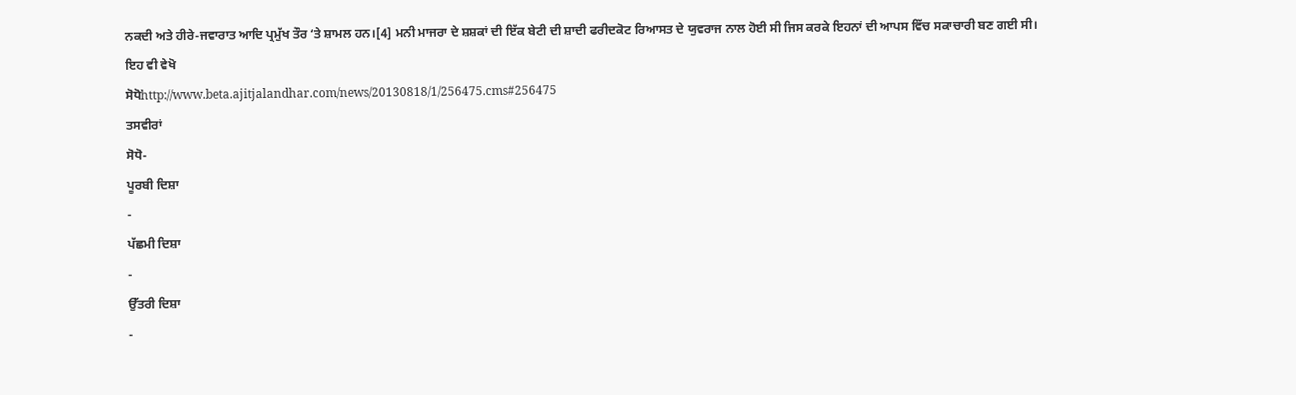ਨਕਦੀ ਅਤੇ ਹੀਰੇ-ਜਵਾਰਾਤ ਆਦਿ ਪ੍ਰਮੁੱਖ ਤੌਰ ‘ਤੇ ਸ਼ਾਮਲ ਹਨ।[4] ਮਨੀ ਮਾਜਰਾ ਦੇ ਸ਼ਸ਼ਕਾਂ ਦੀ ਇੱਕ ਬੇਟੀ ਦੀ ਸ਼ਾਦੀ ਫਰੀਦਕੋਟ ਰਿਆਸਤ ਦੇ ਯੁਵਰਾਜ ਨਾਲ ਹੋਈ ਸੀ ਜਿਸ ਕਰਕੇ ਇਹਨਾਂ ਦੀ ਆਪਸ ਵਿੱਚ ਸਕਾਚਾਰੀ ਬਣ ਗਈ ਸੀ।
ਇਹ ਵੀ ਵੇਖੋ
ਸੋਧੋhttp://www.beta.ajitjalandhar.com/news/20130818/1/256475.cms#256475
ਤਸਵੀਰਾਂ
ਸੋਧੋ-
ਪੂਰਬੀ ਦਿਸ਼ਾ
-
ਪੱਛਮੀ ਦਿਸ਼ਾ
-
ਉੱਤਰੀ ਦਿਸ਼ਾ
-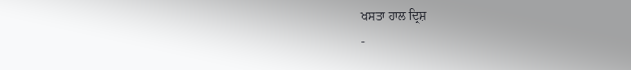ਖਸਤਾ ਹਾਲ ਦ੍ਰਿਸ਼
-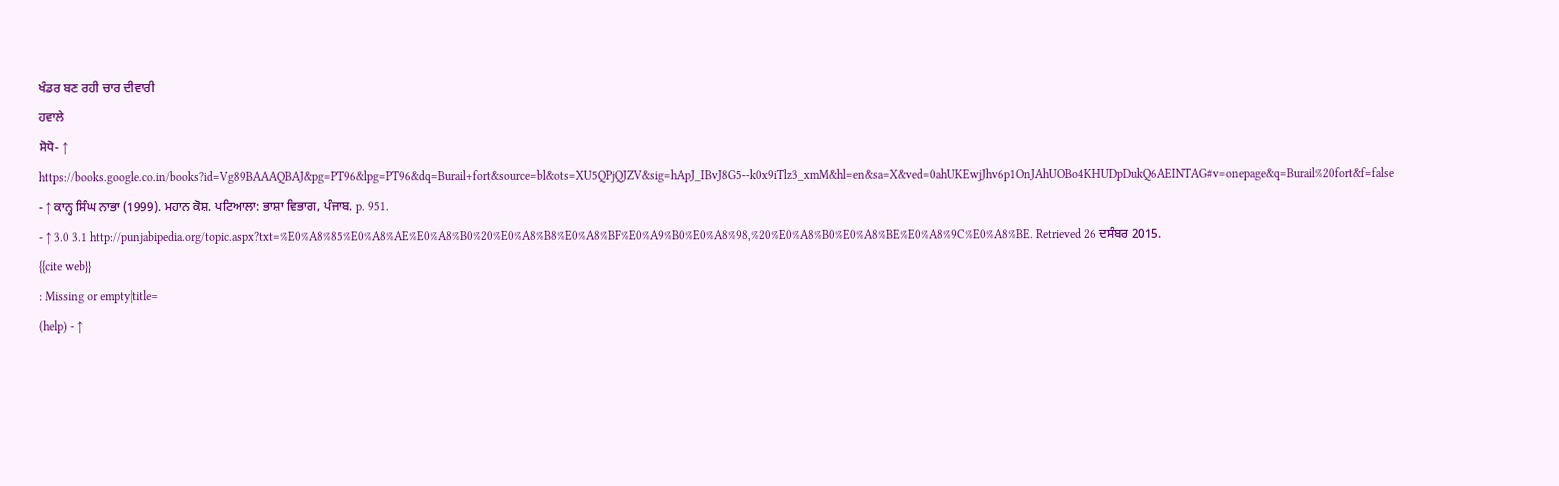ਖੰਡਰ ਬਣ ਰਹੀ ਚਾਰ ਦੀਵਾਰੀ
ਹਵਾਲੇ
ਸੋਧੋ- ↑ https://books.google.co.in/books?id=Vg89BAAAQBAJ&pg=PT96&lpg=PT96&dq=Burail+fort&source=bl&ots=XU5QPjQJZV&sig=hApJ_IBvJ8G5--k0x9iTlz3_xmM&hl=en&sa=X&ved=0ahUKEwjJhv6p1OnJAhUOBo4KHUDpDukQ6AEINTAG#v=onepage&q=Burail%20fort&f=false
- ↑ ਕਾਨ੍ਹ ਸਿੰਘ ਨਾਭਾ (1999). ਮਹਾਨ ਕੋਸ਼. ਪਟਿਆਲਾ: ਭਾਸ਼ਾ ਵਿਭਾਗ, ਪੰਜਾਬ. p. 951.
- ↑ 3.0 3.1 http://punjabipedia.org/topic.aspx?txt=%E0%A8%85%E0%A8%AE%E0%A8%B0%20%E0%A8%B8%E0%A8%BF%E0%A9%B0%E0%A8%98,%20%E0%A8%B0%E0%A8%BE%E0%A8%9C%E0%A8%BE. Retrieved 26 ਦਸੰਬਰ 2015.
{{cite web}}
: Missing or empty|title=
(help) - ↑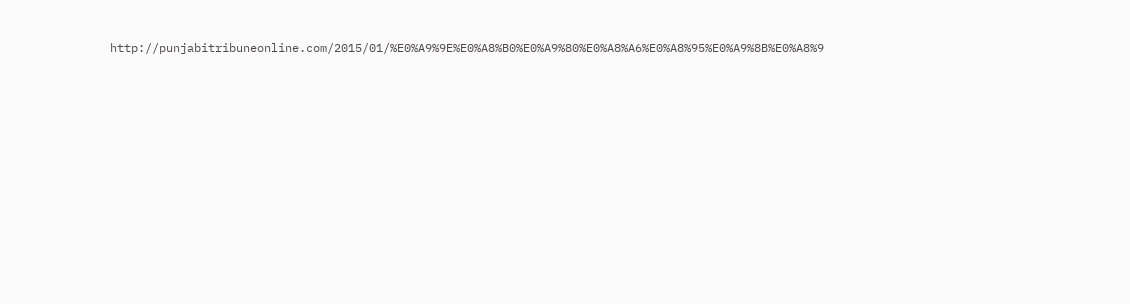http://punjabitribuneonline.com/2015/01/%E0%A9%9E%E0%A8%B0%E0%A9%80%E0%A8%A6%E0%A8%95%E0%A9%8B%E0%A8%9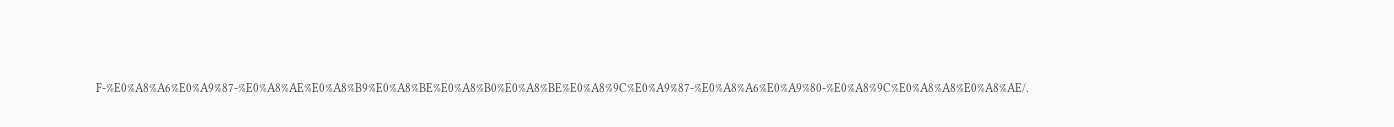F-%E0%A8%A6%E0%A9%87-%E0%A8%AE%E0%A8%B9%E0%A8%BE%E0%A8%B0%E0%A8%BE%E0%A8%9C%E0%A9%87-%E0%A8%A6%E0%A9%80-%E0%A8%9C%E0%A8%A8%E0%A8%AE/.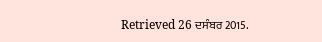Retrieved 26 ਦਸੰਬਰ 2015.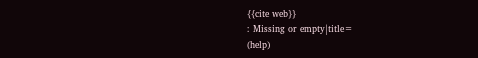{{cite web}}
: Missing or empty|title=
(help)